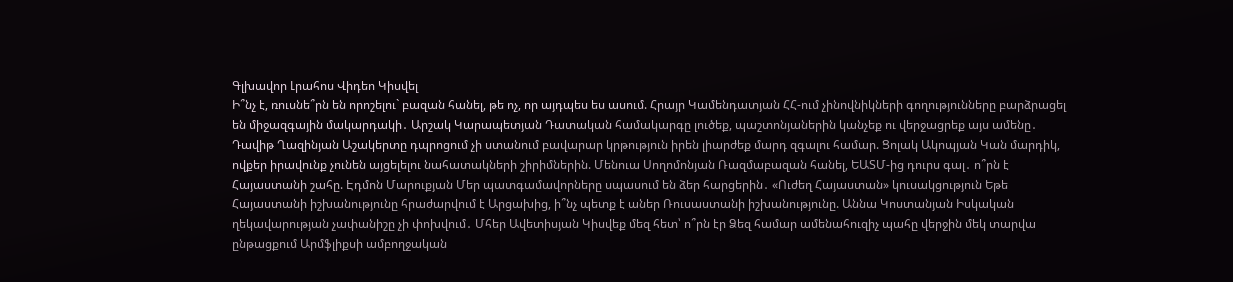Գլխավոր Լրահոս Վիդեո Կիսվել
Ի՞նչ է, ռուսնե՞րն են որոշելու` բազան հանել, թե ոչ, որ այդպես ես ասում. Հրայր Կամենդատյան ՀՀ-ում չինովնիկների գողությունները բարձրացել են միջազգային մակարդակի․ Արշակ Կարապետյան Դատական համակարգը լուծեք, պաշտոնյաներին կանչեք ու վերջացրեք այս ամենը․ Դավիթ Ղազինյան Աշակերտը դպրոցում չի ստանում բավարար կրթություն իրեն լիարժեք մարդ զգալու համար. Ցոլակ Ակոպյան Կան մարդիկ, ովքեր իրավունք չունեն այցելելու նահատակների շիրիմներին. Մենուա Սողոմոնյան Ռազմաբազան հանել, ԵԱՏՄ-ից դուրս գալ․ ո՞րն է Հայաստանի շահը. Էդմոն Մարուքյան Մեր պատգամավորները սպասում են ձեր հարցերին․ «Ուժեղ Հայաստան» կուսակցություն Եթե Հայաստանի իշխանությունը հրաժարվում է Արցախից, ի՞նչ պետք է աներ Ռուսաստանի իշխանությունը. Աննա Կոստանյան Իսկական ղեկավարության չափանիշը չի փոխվում․ Մհեր Ավետիսյան Կիսվեք մեզ հետ՝ ո՞րն էր Ձեզ համար ամենահուզիչ պահը վերջին մեկ տարվա ընթացքում Արմֆլիքսի ամբողջական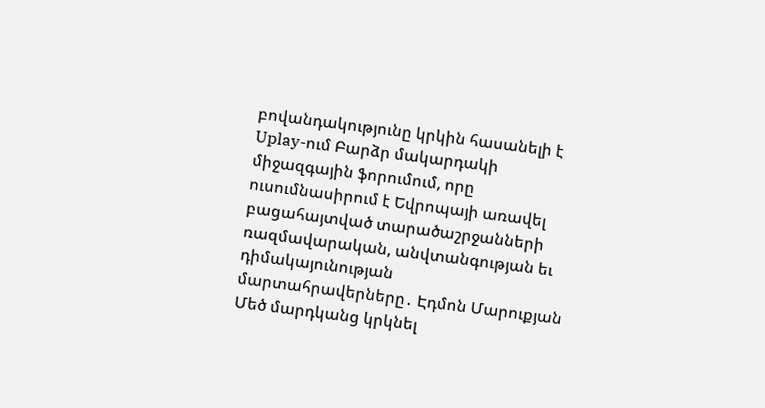բովանդակությունը կրկին հասանելի է Uplay-ում Բարձր մակարդակի միջազգային ֆորումում, որը ուսումնասիրում է Եվրոպայի առավել բացահայտված տարածաշրջանների ռազմավարական, անվտանգության եւ դիմակայունության մարտահրավերները․ Էդմոն Մարուքյան
Մեծ մարդկանց կրկնել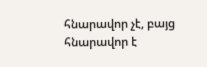հնարավոր չէ, բայց հնարավոր է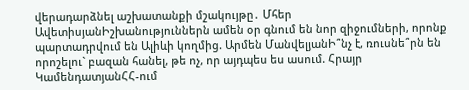վերադարձնել աշխատանքի մշակույթը․ Մհեր ԱվետիսյանԻշխանություններն ամեն օր գնում են նոր զիջումների, որոնք պարտադրվում են Ալիևի կողմից. Արմեն ՄանվելյանԻ՞նչ է, ռուսնե՞րն են որոշելու` բազան հանել, թե ոչ, որ այդպես ես ասում. Հրայր ԿամենդատյանՀՀ-ում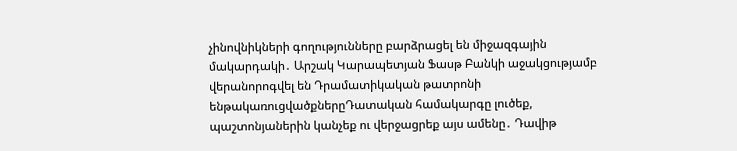չինովնիկների գողությունները բարձրացել են միջազգային մակարդակի․ Արշակ Կարապետյան Ֆասթ Բանկի աջակցությամբ վերանորոգվել են Դրամատիկական թատրոնի ենթակառուցվածքներըԴատական համակարգը լուծեք, պաշտոնյաներին կանչեք ու վերջացրեք այս ամենը․ Դավիթ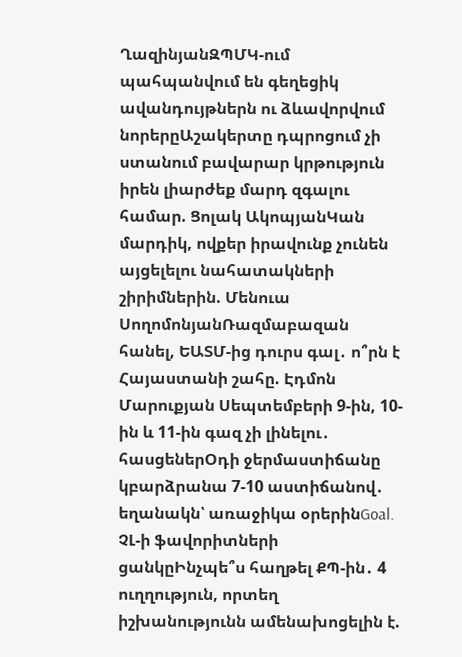ՂազինյանԶՊՄԿ-ում պահպանվում են գեղեցիկ ավանդույթներն ու ձևավորվում նորերըԱշակերտը դպրոցում չի ստանում բավարար կրթություն իրեն լիարժեք մարդ զգալու համար. Ցոլակ ԱկոպյանԿան մարդիկ, ովքեր իրավունք չունեն այցելելու նահատակների շիրիմներին. Մենուա ՍողոմոնյանՌազմաբազան հանել, ԵԱՏՄ-ից դուրս գալ․ ո՞րն է Հայաստանի շահը. Էդմոն Մարուքյան Սեպտեմբերի 9-ին, 10-ին և 11-ին գազ չի լինելու․ հասցեներՕդի ջերմաստիճանը կբարձրանա 7-10 աստիճանով․ եղանակն՝ առաջիկա օրերինGoal. ՉԼ-ի ֆավորիտների ցանկըԻնչպե՞ս հաղթել ՔՊ-ին․ 4 ուղղություն, որտեղ իշխանությունն ամենախոցելին է.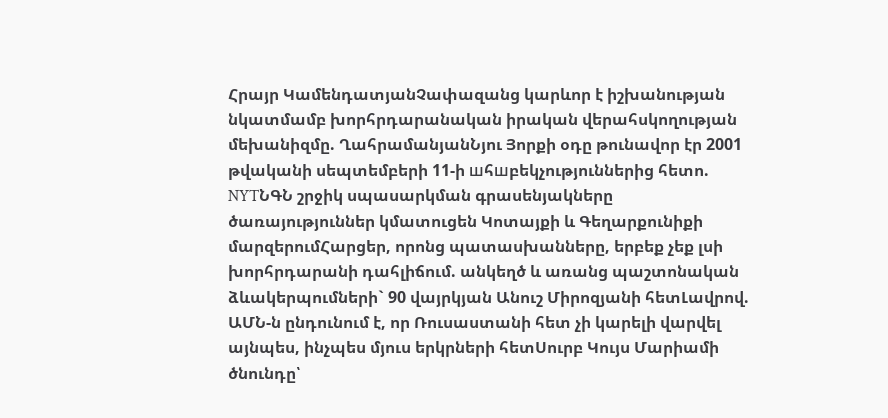Հրայր ԿամենդատյանՉափազանց կարևոր է իշխանության նկատմամբ խորհրդարանական իրական վերահսկողության մեխանիզմը. ՂահրամանյանՆյու Յորքի օդը թունավոր էր 2001 թվականի սեպտեմբերի 11-ի шհшբեկչություններից հետո. NYTՆԳՆ շրջիկ սպասարկման գրասենյակները ծառայություններ կմատուցեն Կոտայքի և Գեղարքունիքի մարզերումՀարցեր, որոնց պատասխանները, երբեք չեք լսի խորհրդարանի դահլիճում. անկեղծ և առանց պաշտոնական ձևակերպումների` 90 վայրկյան Անուշ Միրոզյանի հետԼավրով. ԱՄՆ-ն ընդունում է, որ Ռուսաստանի հետ չի կարելի վարվել այնպես, ինչպես մյուս երկրների հետՍուրբ Կույս Մարիամի ծնունդը՝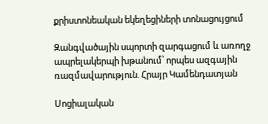քրիստոնեական եկեղեցիների տոնացույցում

Զանգվածային սպորտի զարգացում և առողջ ապրելակերպի խթանում՝ որպես ազգային ռազմավարություն. Հրայր Կամենդատյան

Սոցիալական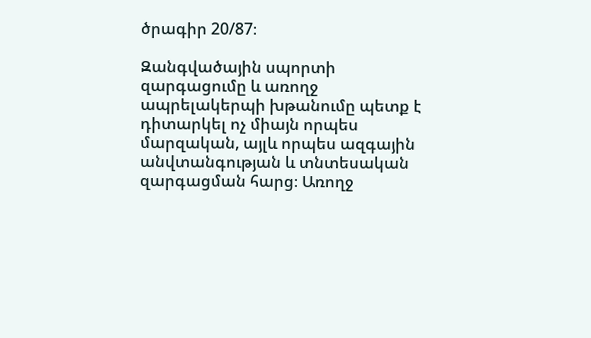ծրագիր 20/87։

Զանգվածային սպորտի զարգացումը և առողջ ապրելակերպի խթանումը պետք է դիտարկել ոչ միայն որպես մարզական, այլև որպես ազգային անվտանգության և տնտեսական զարգացման հարց։ Առողջ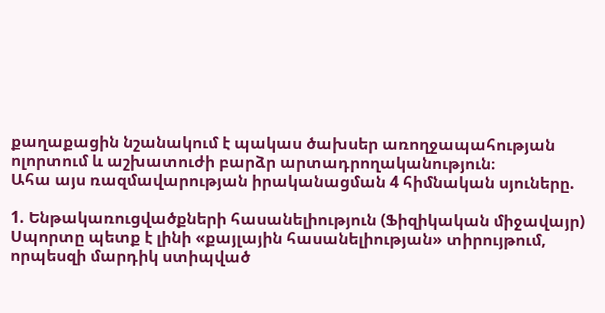քաղաքացին նշանակում է պակաս ծախսեր առողջապահության ոլորտում և աշխատուժի բարձր արտադրողականություն։
Ահա այս ռազմավարության իրականացման 4 հիմնական սյուները.

1. Ենթակառուցվածքների հասանելիություն (Ֆիզիկական միջավայր)
Սպորտը պետք է լինի «քայլային հասանելիության» տիրույթում, որպեսզի մարդիկ ստիպված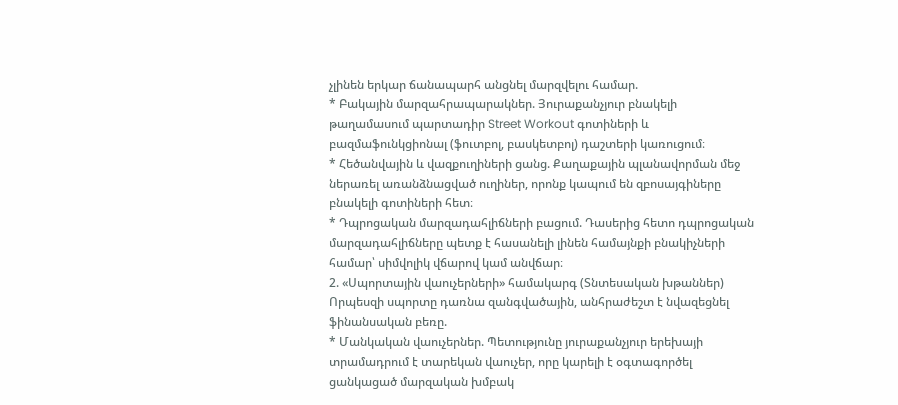չլինեն երկար ճանապարհ անցնել մարզվելու համար.
* Բակային մարզահրապարակներ. Յուրաքանչյուր բնակելի թաղամասում պարտադիր Street Workout գոտիների և բազմաֆունկցիոնալ (ֆուտբոլ, բասկետբոլ) դաշտերի կառուցում։
* Հեծանվային և վազքուղիների ցանց. Քաղաքային պլանավորման մեջ ներառել առանձնացված ուղիներ, որոնք կապում են զբոսայգիները բնակելի գոտիների հետ։
* Դպրոցական մարզադահլիճների բացում. Դասերից հետո դպրոցական մարզադահլիճները պետք է հասանելի լինեն համայնքի բնակիչների համար՝ սիմվոլիկ վճարով կամ անվճար։
2. «Սպորտային վաուչերների» համակարգ (Տնտեսական խթաններ)
Որպեսզի սպորտը դառնա զանգվածային, անհրաժեշտ է նվազեցնել ֆինանսական բեռը.
* Մանկական վաուչերներ. Պետությունը յուրաքանչյուր երեխայի տրամադրում է տարեկան վաուչեր, որը կարելի է օգտագործել ցանկացած մարզական խմբակ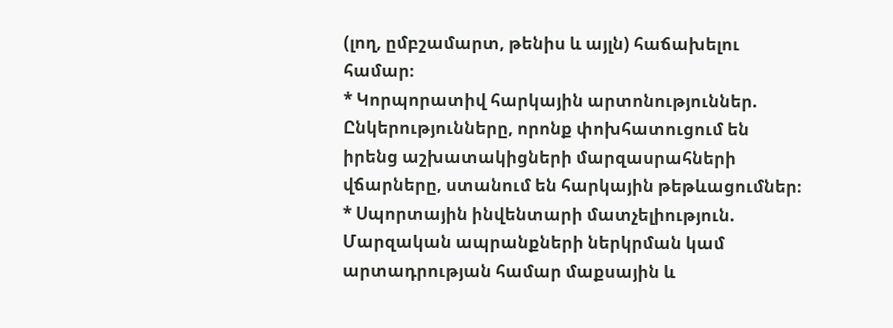(լող, ըմբշամարտ, թենիս և այլն) հաճախելու համար։
* Կորպորատիվ հարկային արտոնություններ. Ընկերությունները, որոնք փոխհատուցում են իրենց աշխատակիցների մարզասրահների վճարները, ստանում են հարկային թեթևացումներ։
* Սպորտային ինվենտարի մատչելիություն. Մարզական ապրանքների ներկրման կամ արտադրության համար մաքսային և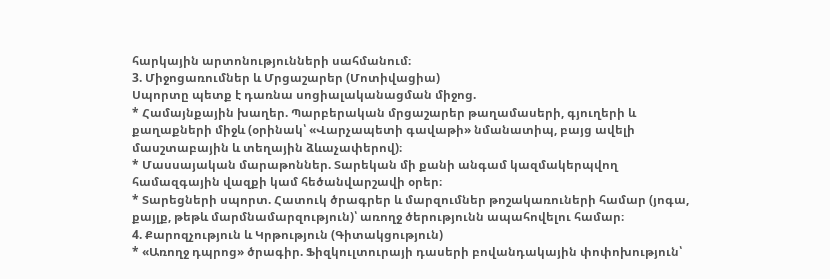հարկային արտոնությունների սահմանում։
3. Միջոցառումներ և Մրցաշարեր (Մոտիվացիա)
Սպորտը պետք է դառնա սոցիալականացման միջոց.
* Համայնքային խաղեր. Պարբերական մրցաշարեր թաղամասերի, գյուղերի և քաղաքների միջև (օրինակ՝ «Վարչապետի գավաթի» նմանատիպ, բայց ավելի մասշտաբային և տեղային ձևաչափերով)։
* Մասսայական մարաթոններ. Տարեկան մի քանի անգամ կազմակերպվող համազգային վազքի կամ հեծանվարշավի օրեր։
* Տարեցների սպորտ. Հատուկ ծրագրեր և մարզումներ թոշակառուների համար (յոգա, քայլք, թեթև մարմնամարզություն)՝ առողջ ծերությունն ապահովելու համար։
4. Քարոզչություն և Կրթություն (Գիտակցություն)
* «Առողջ դպրոց» ծրագիր. Ֆիզկուլտուրայի դասերի բովանդակային փոփոխություն՝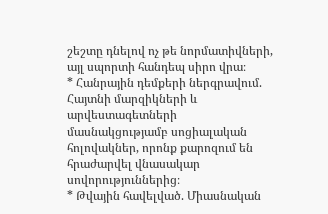շեշտը դնելով ոչ թե նորմատիվների, այլ սպորտի հանդեպ սիրո վրա։
* Հանրային դեմքերի ներգրավում. Հայտնի մարզիկների և արվեստագետների մասնակցությամբ սոցիալական հոլովակներ, որոնք քարոզում են հրաժարվել վնասակար սովորություններից։
* Թվային հավելված. Միասնական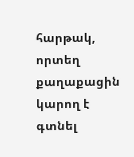հարթակ, որտեղ քաղաքացին կարող է գտնել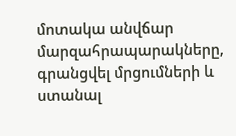մոտակա անվճար մարզահրապարակները, գրանցվել մրցումների և ստանալ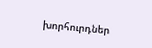խորհուրդներ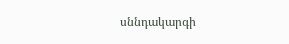սննդակարգի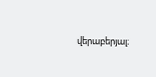վերաբերյալ։